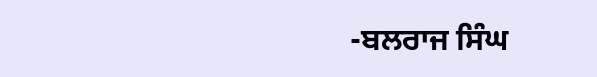-ਬਲਰਾਜ ਸਿੰਘ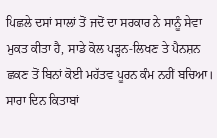ਪਿਛਲੇ ਦਸਾਂ ਸਾਲਾਂ ਤੋਂ ਜਦੋਂ ਦਾ ਸਰਕਾਰ ਨੇ ਸਾਨੂੰ ਸੇਵਾ ਮੁਕਤ ਕੀਤਾ ਹੈ, ਸਾਡੇ ਕੋਲ ਪੜ੍ਹਨ-ਲਿਖਣ ਤੇ ਪੈਨਸ਼ਨ ਛਕਣ ਤੋਂ ਬਿਨਾਂ ਕੋਈ ਮਹੱਤਵ ਪੂਰਨ ਕੰਮ ਨਹੀਂ ਬਚਿਆ। ਸਾਰਾ ਦਿਨ ਕਿਤਾਬਾਂ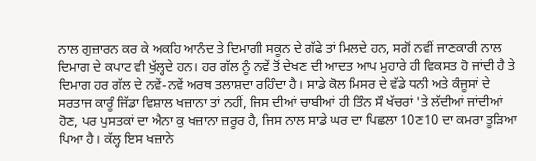ਨਾਲ ਗੁਜ਼ਾਰਨ ਕਰ ਕੇ ਅਕਹਿ ਆਨੰਦ ਤੇ ਦਿਮਾਗੀ ਸਕੂਨ ਦੇ ਗੱਫੇ ਤਾਂ ਮਿਲਦੇ ਹਨ, ਸਗੋਂ ਨਵੀਂ ਜਾਣਕਾਰੀ ਨਾਲ ਦਿਮਾਗ ਦੇ ਕਪਾਟ ਵੀ ਖੁੱਲ੍ਹਦੇ ਹਨ। ਹਰ ਗੱਲ ਨੂੰ ਨਵੇਂ ਤੋਂ ਦੇਖਣ ਦੀ ਆਦਤ ਆਪ ਮੁਹਾਰੇ ਹੀ ਵਿਕਸਤ ਹੋ ਜਾਂਦੀ ਹੈ ਤੇ ਦਿਮਾਗ ਹਰ ਗੱਲ ਦੇ ਨਵੇਂ-ਨਵੇਂ ਅਰਥ ਤਲਾਸ਼ਦਾ ਰਹਿੰਦਾ ਹੈ। ਸਾਡੇ ਕੋਲ ਮਿਸਰ ਦੇ ਵੱਡੇ ਧਨੀ ਅਤੇ ਕੰਜੂਸਾਂ ਦੇ ਸਰਤਾਜ ਕਾਰੂੰ ਜਿੱਡਾ ਵਿਸ਼ਾਲ ਖਜ਼ਾਨਾ ਤਾਂ ਨਹੀਂ, ਜਿਸ ਦੀਆਂ ਚਾਬੀਆਂ ਹੀ ਤਿੰਨ ਸੌ ਖੱਚਰਾਂ 'ਤੇ ਲੱਦੀਆਂ ਜਾਂਦੀਆਂ ਹੋਣ, ਪਰ ਪੁਸਤਕਾਂ ਦਾ ਐਨਾ ਕੁ ਖਜ਼ਾਨਾ ਜ਼ਰੂਰ ਹੈ, ਜਿਸ ਨਾਲ ਸਾਡੇ ਘਰ ਦਾ ਪਿਛਲਾ 10ਣ10 ਦਾ ਕਮਰਾ ਤੂੜਿਆ ਪਿਆ ਹੈ। ਕੱਲ੍ਹ ਇਸ ਖਜ਼ਾਨੇ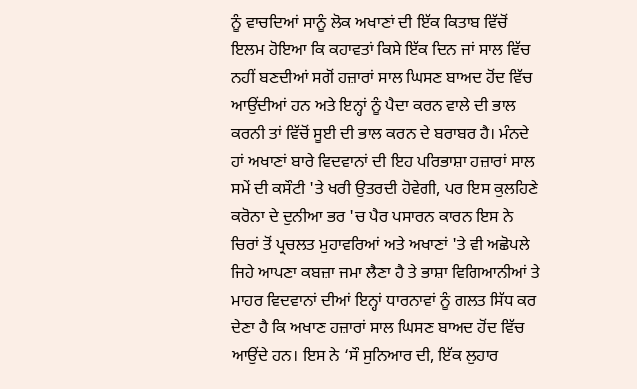ਨੂੰ ਵਾਚਦਿਆਂ ਸਾਨੂੰ ਲੋਕ ਅਖਾਣਾਂ ਦੀ ਇੱਕ ਕਿਤਾਬ ਵਿੱਚੋਂ ਇਲਮ ਹੋਇਆ ਕਿ ਕਹਾਵਤਾਂ ਕਿਸੇ ਇੱਕ ਦਿਨ ਜਾਂ ਸਾਲ ਵਿੱਚ ਨਹੀਂ ਬਣਦੀਆਂ ਸਗੋਂ ਹਜ਼ਾਰਾਂ ਸਾਲ ਘਿਸਣ ਬਾਅਦ ਹੋਂਦ ਵਿੱਚ ਆਉਂਦੀਆਂ ਹਨ ਅਤੇ ਇਨ੍ਹਾਂ ਨੂੰ ਪੈਦਾ ਕਰਨ ਵਾਲੇ ਦੀ ਭਾਲ ਕਰਨੀ ਤਾਂ ਵਿੱਚੋਂ ਸੂਈ ਦੀ ਭਾਲ ਕਰਨ ਦੇ ਬਰਾਬਰ ਹੈ। ਮੰਨਦੇ ਹਾਂ ਅਖਾਣਾਂ ਬਾਰੇ ਵਿਦਵਾਨਾਂ ਦੀ ਇਹ ਪਰਿਭਾਸ਼ਾ ਹਜ਼ਾਰਾਂ ਸਾਲ ਸਮੇਂ ਦੀ ਕਸੌਟੀ 'ਤੇ ਖਰੀ ਉਤਰਦੀ ਹੋਵੇਗੀ, ਪਰ ਇਸ ਕੁਲਹਿਣੇ ਕਰੋਨਾ ਦੇ ਦੁਨੀਆ ਭਰ 'ਚ ਪੈਰ ਪਸਾਰਨ ਕਾਰਨ ਇਸ ਨੇ ਚਿਰਾਂ ਤੋਂ ਪ੍ਰਚਲਤ ਮੁਹਾਵਰਿਆਂ ਅਤੇ ਅਖਾਣਾਂ 'ਤੇ ਵੀ ਅਛੋਪਲੇ ਜਿਹੇ ਆਪਣਾ ਕਬਜ਼ਾ ਜਮਾ ਲੈਣਾ ਹੈ ਤੇ ਭਾਸ਼ਾ ਵਿਗਿਆਨੀਆਂ ਤੇ ਮਾਹਰ ਵਿਦਵਾਨਾਂ ਦੀਆਂ ਇਨ੍ਹਾਂ ਧਾਰਨਾਵਾਂ ਨੂੰ ਗਲਤ ਸਿੱਧ ਕਰ ਦੇਣਾ ਹੈ ਕਿ ਅਖਾਣ ਹਜ਼ਾਰਾਂ ਸਾਲ ਘਿਸਣ ਬਾਅਦ ਹੋਂਦ ਵਿੱਚ ਆਉਂਦੇ ਹਨ। ਇਸ ਨੇ ‘ਸੌ ਸੁਨਿਆਰ ਦੀ, ਇੱਕ ਲੁਹਾਰ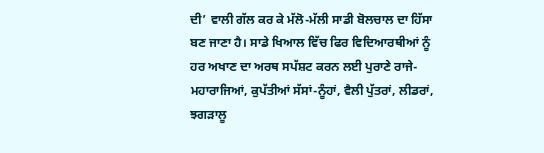ਦੀ’ ਵਾਲੀ ਗੱਲ ਕਰ ਕੇ ਮੱਲੋ-ਮੱਲੀ ਸਾਡੀ ਬੋਲਚਾਲ ਦਾ ਹਿੱਸਾ ਬਣ ਜਾਣਾ ਹੈ। ਸਾਡੇ ਖਿਆਲ ਵਿੱਚ ਫਿਰ ਵਿਦਿਆਰਥੀਆਂ ਨੂੰ ਹਰ ਅਖਾਣ ਦਾ ਅਰਥ ਸਪੱਸ਼ਟ ਕਰਨ ਲਈ ਪੁਰਾਣੇ ਰਾਜੇ-ਮਹਾਰਾਜਿਆਂ, ਕੁਪੱਤੀਆਂ ਸੱਸਾਂ-ਨੂੰਹਾਂ, ਵੈਲੀ ਪੁੱਤਰਾਂ, ਲੀਡਰਾਂ, ਝਗੜਾਲੂ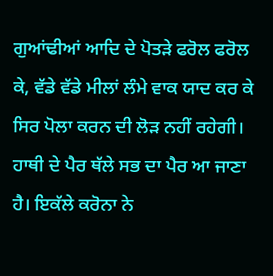ਗੁਆਂਢੀਆਂ ਆਦਿ ਦੇ ਪੋਤੜੇ ਫਰੋਲ ਫਰੋਲ ਕੇ, ਵੱਡੇ ਵੱਡੇ ਮੀਲਾਂ ਲੰਮੇ ਵਾਕ ਯਾਦ ਕਰ ਕੇ ਸਿਰ ਪੋਲਾ ਕਰਨ ਦੀ ਲੋੜ ਨਹੀਂ ਰਹੇਗੀ। ਹਾਥੀ ਦੇ ਪੈਰ ਥੱਲੇ ਸਭ ਦਾ ਪੈਰ ਆ ਜਾਣਾ ਹੈ। ਇਕੱਲੇ ਕਰੋਨਾ ਨੇ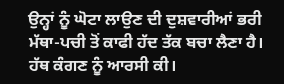ਉਨ੍ਹਾਂ ਨੂੰ ਘੋਟਾ ਲਾਉਣ ਦੀ ਦੁਸ਼ਵਾਰੀਆਂ ਭਰੀ ਮੱਥਾ-ਪਚੀ ਤੋਂ ਕਾਫੀ ਹੱਦ ਤੱਕ ਬਚਾ ਲੈਣਾ ਹੈ। ਹੱਥ ਕੰਗਣ ਨੂੰ ਆਰਸੀ ਕੀ।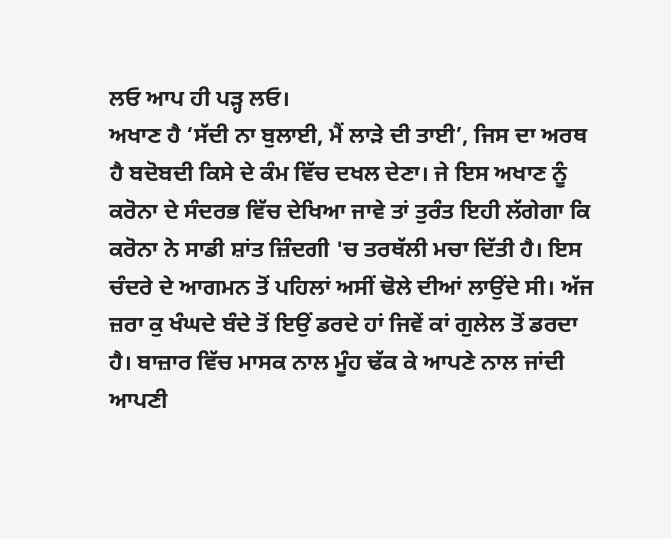ਲਓ ਆਪ ਹੀ ਪੜ੍ਹ ਲਓ।
ਅਖਾਣ ਹੈ ‘ਸੱਦੀ ਨਾ ਬੁਲਾਈ, ਮੈਂ ਲਾੜੇ ਦੀ ਤਾਈ’, ਜਿਸ ਦਾ ਅਰਥ ਹੈ ਬਦੋਬਦੀ ਕਿਸੇ ਦੇ ਕੰਮ ਵਿੱਚ ਦਖਲ ਦੇਣਾ। ਜੇ ਇਸ ਅਖਾਣ ਨੂੰ ਕਰੋਨਾ ਦੇ ਸੰਦਰਭ ਵਿੱਚ ਦੇਖਿਆ ਜਾਵੇ ਤਾਂ ਤੁਰੰਤ ਇਹੀ ਲੱਗੇਗਾ ਕਿ ਕਰੋਨਾ ਨੇ ਸਾਡੀ ਸ਼ਾਂਤ ਜ਼ਿੰਦਗੀ 'ਚ ਤਰਥੱਲੀ ਮਚਾ ਦਿੱਤੀ ਹੈ। ਇਸ ਚੰਦਰੇ ਦੇ ਆਗਮਨ ਤੋਂ ਪਹਿਲਾਂ ਅਸੀਂ ਢੋਲੇ ਦੀਆਂ ਲਾਉਂਦੇ ਸੀ। ਅੱਜ ਜ਼ਰਾ ਕੁ ਖੰਘਦੇ ਬੰਦੇ ਤੋਂ ਇਉਂ ਡਰਦੇ ਹਾਂ ਜਿਵੇਂ ਕਾਂ ਗੁਲੇਲ ਤੋਂ ਡਰਦਾ ਹੈ। ਬਾਜ਼ਾਰ ਵਿੱਚ ਮਾਸਕ ਨਾਲ ਮੂੰਹ ਢੱਕ ਕੇ ਆਪਣੇ ਨਾਲ ਜਾਂਦੀ ਆਪਣੀ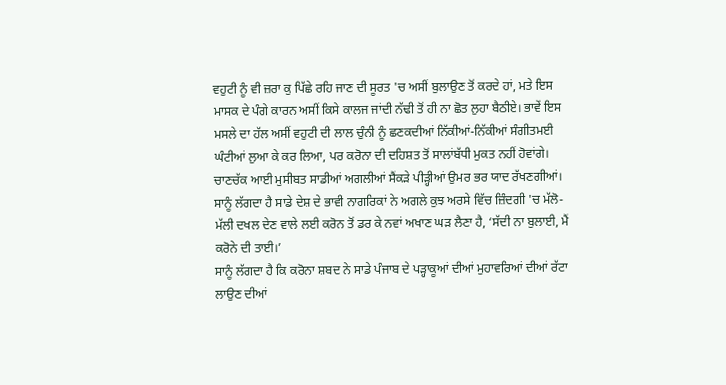ਵਹੁਟੀ ਨੂੰ ਵੀ ਜ਼ਰਾ ਕੁ ਪਿੱਛੇ ਰਹਿ ਜਾਣ ਦੀ ਸੂਰਤ 'ਚ ਅਸੀਂ ਬੁਲਾਉਣ ਤੋਂ ਕਰਦੇ ਹਾਂ, ਮਤੇ ਇਸ ਮਾਸਕ ਦੇ ਪੰਗੇ ਕਾਰਨ ਅਸੀਂ ਕਿਸੇ ਕਾਲਜ ਜਾਂਦੀ ਨੱਢੀ ਤੋਂ ਹੀ ਨਾ ਛੋਤ ਲੁਹਾ ਬੈਠੀਏ। ਭਾਵੇਂ ਇਸ ਮਸਲੇ ਦਾ ਹੱਲ ਅਸੀਂ ਵਹੁਟੀ ਦੀ ਲਾਲ ਚੁੰਨੀ ਨੂੰ ਛਣਕਦੀਆਂ ਨਿੱਕੀਆਂ-ਨਿੱਕੀਆਂ ਸੰਗੀਤਮਈ ਘੰਟੀਆਂ ਲੁਆ ਕੇ ਕਰ ਲਿਆ, ਪਰ ਕਰੋਨਾ ਦੀ ਦਹਿਸ਼ਤ ਤੋਂ ਸਾਲਾਂਬੱਧੀ ਮੁਕਤ ਨਹੀਂ ਹੋਵਾਂਗੇ। ਚਾਣਚੱਕ ਆਈ ਮੁਸੀਬਤ ਸਾਡੀਆਂ ਅਗਲੀਆਂ ਸੈਂਕੜੇ ਪੀੜ੍ਹੀਆਂ ਉਮਰ ਭਰ ਯਾਦ ਰੱਖਣਗੀਆਂ। ਸਾਨੂੰ ਲੱਗਦਾ ਹੈ ਸਾਡੇ ਦੇਸ਼ ਦੇ ਭਾਵੀ ਨਾਗਰਿਕਾਂ ਨੇ ਅਗਲੇ ਕੁਝ ਅਰਸੇ ਵਿੱਚ ਜ਼ਿੰਦਗੀ 'ਚ ਮੱਲੋ-ਮੱਲੀ ਦਖਲ ਦੇਣ ਵਾਲੇ ਲਈ ਕਰੋਨ ਤੋਂ ਡਰ ਕੇ ਨਵਾਂ ਅਖਾਣ ਘੜ ਲੈਣਾ ਹੈ, ‘ਸੱਦੀ ਨਾ ਬੁਲਾਈ, ਮੈਂ ਕਰੋਨੇ ਦੀ ਤਾਈ।’
ਸਾਨੂੰ ਲੱਗਦਾ ਹੈ ਕਿ ਕਰੋਨਾ ਸ਼ਬਦ ਨੇ ਸਾਡੇ ਪੰਜਾਬ ਦੇ ਪੜ੍ਹਾਕੂਆਂ ਦੀਆਂ ਮੁਹਾਵਰਿਆਂ ਦੀਆਂ ਰੱਟਾ ਲਾਉਣ ਦੀਆਂ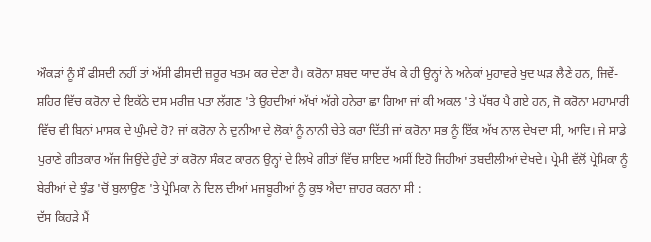ਔਕੜਾਂ ਨੂੰ ਸੌ ਫੀਸਦੀ ਨਹੀਂ ਤਾਂ ਅੱਸੀ ਫੀਸਦੀ ਜ਼ਰੂਰ ਖਤਮ ਕਰ ਦੇਣਾ ਹੈ। ਕਰੋਨਾ ਸ਼ਬਦ ਯਾਦ ਰੱਖ ਕੇ ਹੀ ਉਨ੍ਹਾਂ ਨੇ ਅਨੇਕਾਂ ਮੁਹਾਵਰੇ ਖੁਦ ਘੜ ਲੈਣੇ ਹਨ, ਜਿਵੇਂ-ਸ਼ਹਿਰ ਵਿੱਚ ਕਰੋਨਾ ਦੇ ਇਕੱਠੇ ਦਸ ਮਰੀਜ਼ ਪਤਾ ਲੱਗਣ 'ਤੇ ਉਹਦੀਆਂ ਅੱਖਾਂ ਅੱਗੇ ਹਨੇਰਾ ਛਾ ਗਿਆ ਜਾਂ ਕੀ ਅਕਲ 'ਤੇ ਪੱਥਰ ਪੈ ਗਏ ਹਨ, ਜੋ ਕਰੋਨਾ ਮਹਾਮਾਰੀ ਵਿੱਚ ਵੀ ਬਿਨਾਂ ਮਾਸਕ ਦੇ ਘੁੰਮਦੇ ਹੋ? ਜਾਂ ਕਰੋਨਾ ਨੇ ਦੁਨੀਆ ਦੇ ਲੋਕਾਂ ਨੂੰ ਨਾਨੀ ਚੇਤੇ ਕਰਾ ਦਿੱਤੀ ਜਾਂ ਕਰੋਨਾ ਸਭ ਨੂੰ ਇੱਕ ਅੱਖ ਨਾਲ ਦੇਖਦਾ ਸੀ, ਆਦਿ। ਜੇ ਸਾਡੇ ਪੁਰਾਣੇ ਗੀਤਕਾਰ ਅੱਜ ਜਿਉਂਦੇ ਹੁੰਦੇ ਤਾਂ ਕਰੋਨਾ ਸੰਕਟ ਕਾਰਨ ਉਨ੍ਹਾਂ ਦੇ ਲਿਖੇ ਗੀਤਾਂ ਵਿੱਚ ਸ਼ਾਇਦ ਅਸੀਂ ਇਹੋ ਜਿਹੀਆਂ ਤਬਦੀਲੀਆਂ ਦੇਖਦੇ। ਪ੍ਰੇਮੀ ਵੱਲੋਂ ਪ੍ਰੇਮਿਕਾ ਨੂੰ ਬੇਰੀਆਂ ਦੇ ਝੁੰਡ 'ਚੋਂ ਬੁਲਾਉਣ 'ਤੇ ਪ੍ਰੇਮਿਕਾ ਨੇ ਦਿਲ ਦੀਆਂ ਮਜਬੂਰੀਆਂ ਨੂੰ ਕੁਝ ਐਦਾ ਜ਼ਾਹਰ ਕਰਨਾ ਸੀ :
ਦੱਸ ਕਿਹੜੇ ਮੈਂ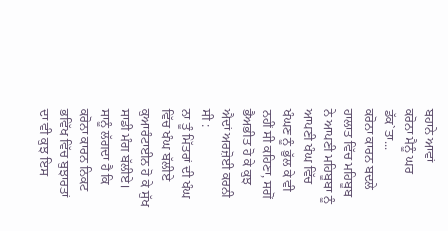ਬਹਾਨੇ ਆਵਾਂ
ਕਰੋਨਾ ਮੈਨੂੰ ਘਰ ਡੱਕ`ਤਾ...
ਕਰੋਨਾ ਕਾਰਨ ਬਦਲੇ ਹਾਲਾਤ ਵਿੱਚ ਮਹਿਬੂਬ ਨੇ ਆਪਣੀ ਮਹਿਬੂਬਾ ਨੂੰ ਆਪਣੀ ਖੰਘ ਵਿੱਚ ਖੰਘਣ ਨੂੰ ਭੁੱਲ ਕੇ ਵੀ ਨਹੀਂ ਸੀ ਕਹਿਣਾ, ਸਗੋਂ ਭੈਅਭੀਤ ਹੋ ਕੇ ਕੁਝ ਐਦਾਂ ਅਰਜ਼ੋਈ ਕਰਨੀ ਸੀ :
ਨਾ ਤੂੰ ਮਿੱਤਰਾਂ ਦੀ ਖੰਘ ਵਿੱਚ ਖੰਘ ਬੱਲੀਏ
ਕੁਆਰੰਟਾਈਨ ਹੋ ਕੇ ਸੁੱਖ ਸਾਡੀ ਮੰਗ ਬੱਲੀਏ।
ਸਾਨੂੰ ਲੱਗਦਾ ਹੈ ਕਿ ਕਰੋਨਾ ਕਾਰਨ ਨਿਕਟ ਭਵਿੱਖ ਵਿੱਚ ਬੁਝਾਰਤਾਂ ਦਾ ਵੀ ਕੁਝ ਇਸ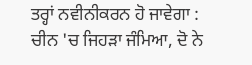ਤਰ੍ਹਾਂ ਨਵੀਨੀਕਰਨ ਹੋ ਜਾਵੇਗਾ :
ਚੀਨ 'ਚ ਜਿਹੜਾ ਜੰਮਿਆ, ਦੋ ਨੇ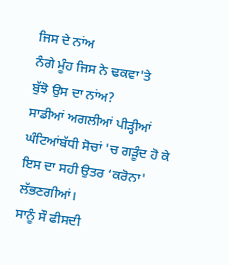ਜਿਸ ਦੇ ਨਾਂਅ
ਨੰਗੇ ਮੂੰਹ ਜਿਸ ਨੇ ਢਕਵਾ'ਤੇ
ਬੁੱਝੋ ਉਸ ਦਾ ਨਾਂਅ?
ਸਾਡੀਆਂ ਅਗਲੀਆਂ ਪੀੜ੍ਹੀਆਂ ਘੰਟਿਆਂਬੱਧੀ ਸੋਚਾਂ 'ਚ ਗੜੂੰਦ ਹੋ ਕੇ ਇਸ ਦਾ ਸਹੀ ਉਤਰ ‘ਕਰੋਨਾ' ਲੱਭਣਗੀਆਂ।
ਸਾਨੂੰ ਸੌ ਫੀਸਦੀ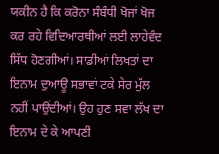ਯਕੀਨ ਹੈ ਕਿ ਕਰੋਨਾ ਸੰਬੰਧੀ ਖੋਜਾਂ ਖੋਜ ਕਰ ਰਹੇ ਵਿਦਿਆਰਥੀਆਂ ਲਈ ਲਾਹੇਵੰਦ ਸਿੱਧ ਹੋਣਗੀਆਂ। ਸਾਡੀਆਂ ਲਿਖਤਾਂ ਦਾ ਇਨਾਮ ਦੁਆਊ ਸਭਾਵਾਂ ਟਕੇ ਸੇਰ ਮੁੱਲ ਨਹੀਂ ਪਾਉਂਦੀਆਂ। ਉਹ ਹੁਣ ਸਵਾ ਲੱਖ ਦਾ ਇਨਾਮ ਦੇ ਕੇ ਆਪਣੀ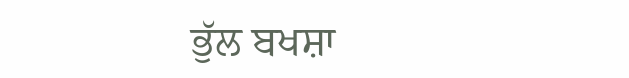ਭੁੱਲ ਬਖਸ਼ਾ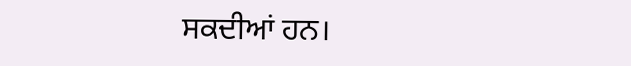ਸਕਦੀਆਂ ਹਨ।